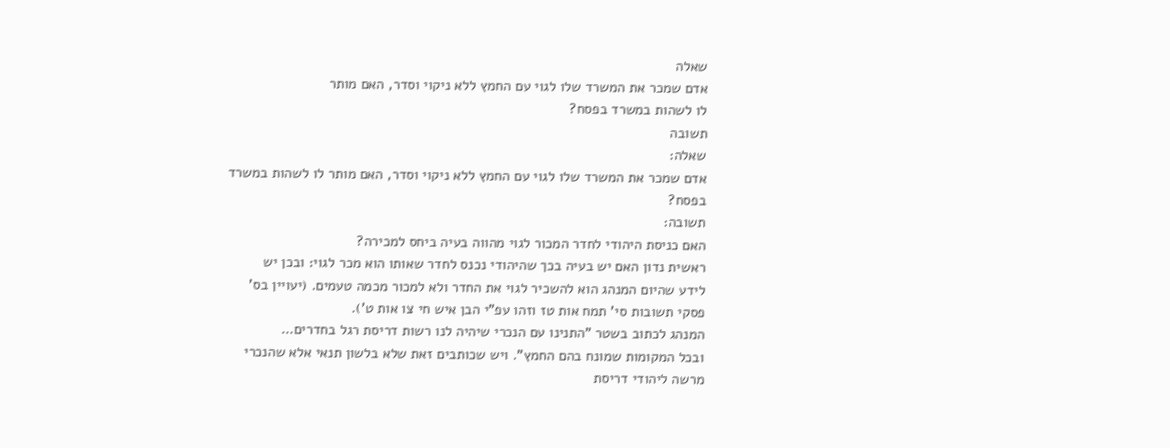שאלה
אדם שמכר את המשרד שלו לגוי עם החמץ ללא ניקוי וסדר, האם מותר
לו לשהות במשרד בפסח?
תשובה
שאלה:
אדם שמכר את המשרד שלו לגוי עם החמץ ללא ניקוי וסדר, האם מותר לו לשהות במשרד
בפסח?
תשובה:
האם כניסת היהודי לחדר המכור לגוי מהווה בעיה ביחס למכירה?
ראשית נדון האם יש בעיה בכך שהיהודי נכנס לחדר שאותו הוא מכר לגוי: ובכן יש
לידע שהיום המנהג הוא להשכיר לגוי את החדר ולא למכור מכמה טעמים. (יעויין בס'
פסקי תשובות סי' תמח אות טז וזהו עפ"י הבן איש חי צו אות ט').
המנהג לכתוב בשטר "התנינו עם הנכרי שיהיה לנו רשות דריסת רגל בחדרים…
ובכל המקומות שמונח בהם החמץ". ויש שכותבים זאת שלא בלשון תנאי אלא שהנכרי
מרשה ליהודי דריסת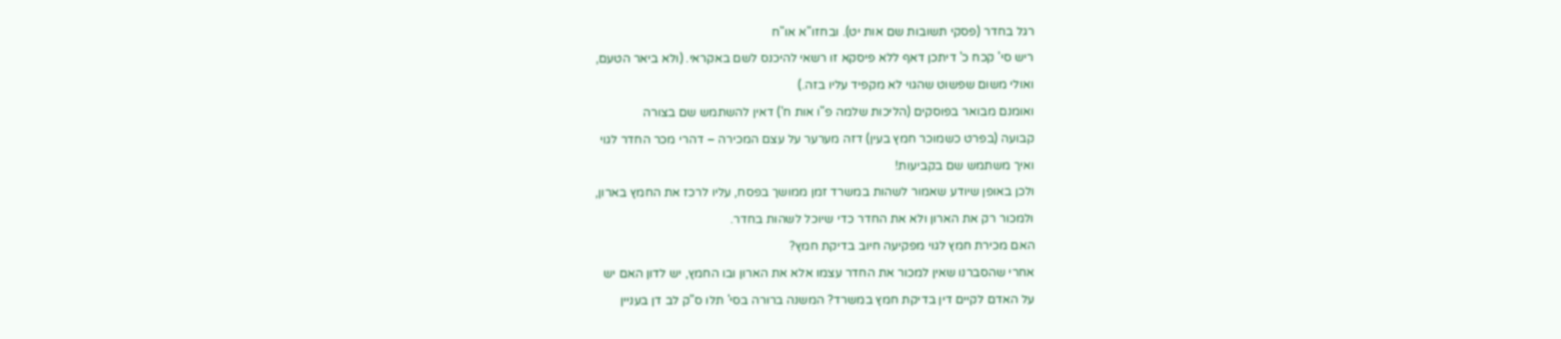רגל בחדר (פסקי תשובות שם אות יט). ובחזו"א או"ח
ריש סי' קכח כ' דיתכן דאף ללא פיסקא זו רשאי להיכנס לשם באקראי. (ולא ביאר הטעם,
ואולי משום שפשוט שהגוי לא מקפיד עליו בזה.)
ואומנם מבואר בפוסקים (הליכות שלמה פ"ו אות ח') דאין להשתמש שם בצורה
קבועה (בפרט כשמוכר חמץ בעין) דזה מערער על עצם המכירה – דהרי מכר החדר לגוי
ואיך משתמש שם בקביעות!
ולכן באופן שיודע שאמור לשהות במשרד זמן ממושך בפסח, עליו לרכז את החמץ בארון,
ולמכור רק את הארון ולא את החדר כדי שיוכל לשהות בחדר.
האם מכירת חמץ לגוי מפקיעה חיוב בדיקת חמץ?
אחרי שהסברנו שאין למכור את החדר עצמו אלא את הארון ובו החמץ, יש לדון האם יש
על האדם לקיים דין בדיקת חמץ במשרד? המשנה ברורה בסי' תלו ס"ק לב דן בעניין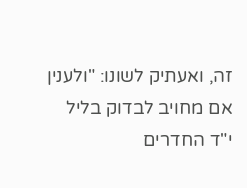זה, ואעתיק לשונו: "ולענין אם מחויב לבדוק בליל י"ד החדרים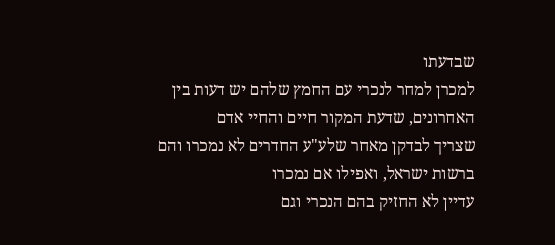שבדעתו
למכרן למחר לנכרי עם החמץ שלהם יש דעות בין האחרונים, שדעת המקור חיים והחיי אדם
שצריך לבדקן מאחר שלע"ע החדרים לא נמכרו והם ברשות ישראל, ואפילו אם נמכרו
עדיין לא החזיק בהם הנכרי וגם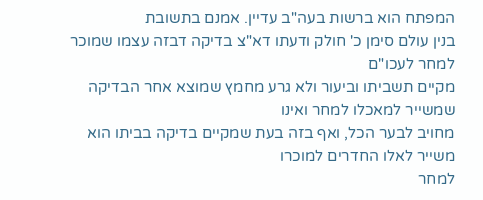המפתח הוא ברשות בעה"ב עדיין. אמנם בתשובת
בנין עולם סימן כ' חולק ודעתו דא"צ בדיקה דבזה עצמו שמוכר למחר לעכו"ם
מקיים תשביתו וביעור ולא גרע מחמץ שמוצא אחר הבדיקה שמשייר למאכלו למחר ואינו
מחויב לבער הכל, ואף בזה בעת שמקיים בדיקה בביתו הוא משייר לאלו החדרים למוכרו
למחר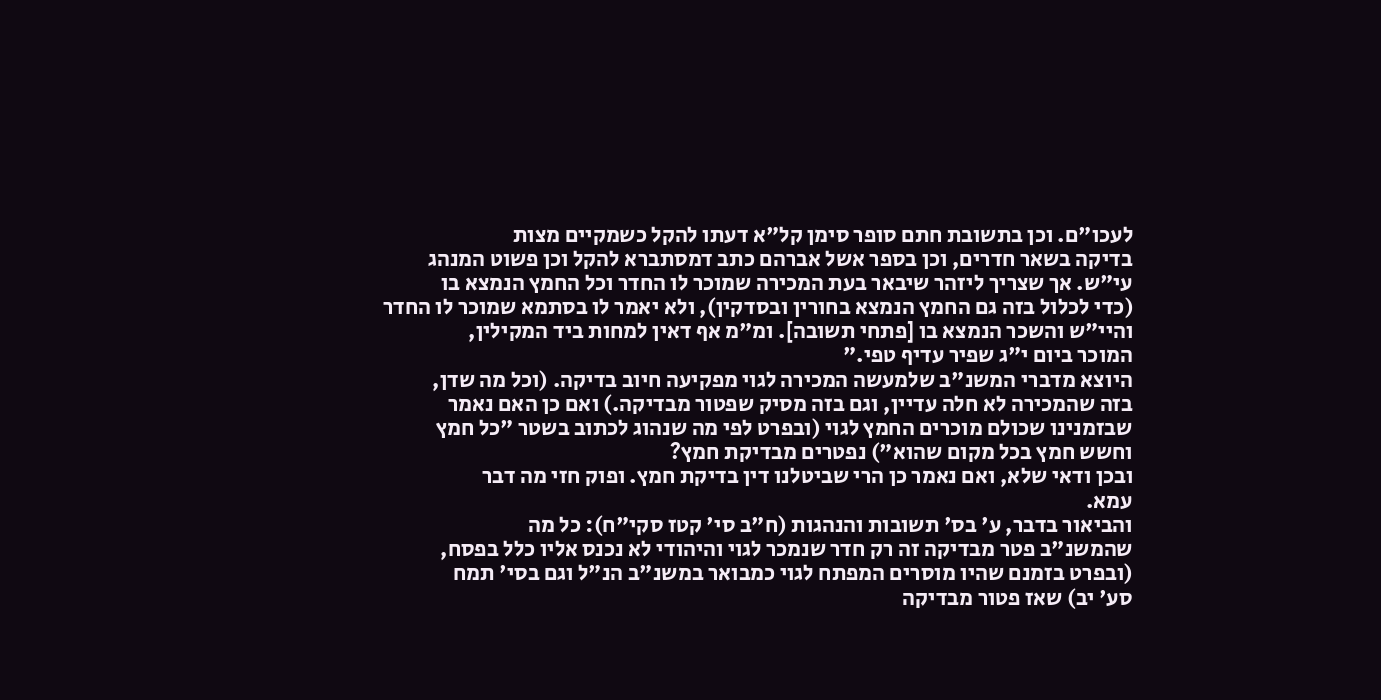לעכו"ם. וכן בתשובת חתם סופר סימן קל"א דעתו להקל כשמקיים מצות
בדיקה בשאר חדרים, וכן בספר אשל אברהם כתב דמסתברא להקל וכן פשוט המנהג
עי"ש. אך שצריך ליזהר שיבאר בעת המכירה שמוכר לו החדר וכל החמץ הנמצא בו
(כדי לכלול בזה גם החמץ הנמצא בחורין ובסדקין), ולא יאמר לו בסתמא שמוכר לו החדר
והיי"ש והשכר הנמצא בו [פתחי תשובה]. ומ"מ אף דאין למחות ביד המקילין,
המוכר ביום י"ג שפיר עדיף טפי."
היוצא מדברי המשנ"ב שלמעשה המכירה לגוי מפקיעה חיוב בדיקה. (וכל מה שדן,
בזה שהמכירה לא חלה עדיין, וגם בזה מסיק שפטור מבדיקה.) ואם כן האם נאמר
שבזמנינו שכולם מוכרים החמץ לגוי (ובפרט לפי מה שנהוג לכתוב בשטר "כל חמץ
וחשש חמץ בכל מקום שהוא") נפטרים מבדיקת חמץ?
ובכן ודאי שלא, ואם נאמר כן הרי שביטלנו דין בדיקת חמץ. ופוק חזי מה דבר
עמא.
והביאור בדבר, ע' בס' תשובות והנהגות (ח"ב סי' קטז סקי"ח): כל מה
שהמשנ"ב פטר מבדיקה זה רק חדר שנמכר לגוי והיהודי לא נכנס אליו כלל בפסח,
(ובפרט בזמנם שהיו מוסרים המפתח לגוי כמבואר במשנ"ב הנ"ל וגם בסי' תמח
סע' יב) שאז פטור מבדיקה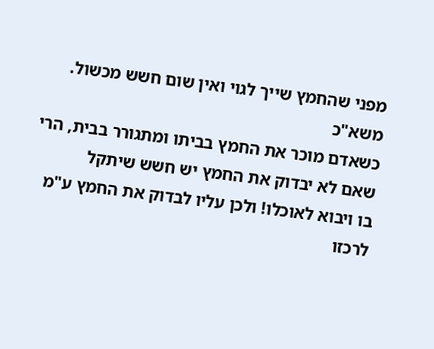מפני שהחמץ שייך לגוי ואין שום חשש מכשול. משא"כ
כשאדם מוכר את החמץ בביתו ומתגורר בבית, הרי שאם לא יבדוק את החמץ יש חשש שיתקל
בו ויבוא לאוכלו! ולכן עליו לבדוק את החמץ ע"מ לרכזו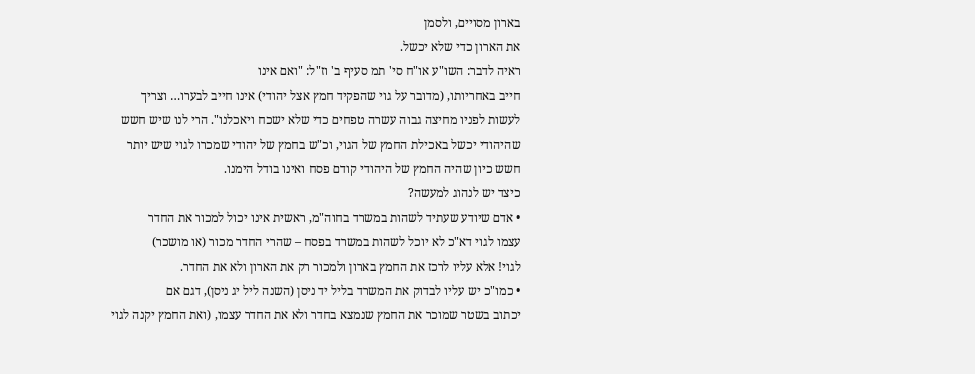בארון מסויים, ולסמן
את הארון כדי שלא יכשל.
ראיה לדבר: השו"ע או"ח סי' תמ סעיף ב' וז"ל: "ואם אינו
חייב באחריותו, (מדובר על גוי שהפקיד חמץ אצל יהודי) אינו חייב לבערו… וצריך
לעשות לפניו מחיצה גבוה עשרה טפחים כדי שלא ישכח ויאכלנו". הרי לנו שיש חשש
שהיהודי יכשל באכילת החמץ של הגוי, וכ"ש בחמץ של יהודי שמכרו לגוי שיש יותר
חשש כיון שהיה החמץ של היהודי קודם פסח ואינו בודל הימנו.
כיצד יש לנהוג למעשה?
• אדם שיודע שעתיד לשהות במשרד בחוה"מ, ראשית אינו יכול למכור את החדר
עצמו לגוי דא"כ לא יוכל לשהות במשרד בפסח – שהרי החדר מכור (או מושכר)
לגוי! אלא עליו לרכז את החמץ בארון ולמכור רק את הארון ולא את החדר.
• כמו"כ יש עליו לבדוק את המשרד בליל יד ניסן (השנה ליל יג ניסן), דגם אם
יכתוב בשטר שמוכר את החמץ שנמצא בחדר ולא את החדר עצמו, (ואת החמץ יקנה לגוי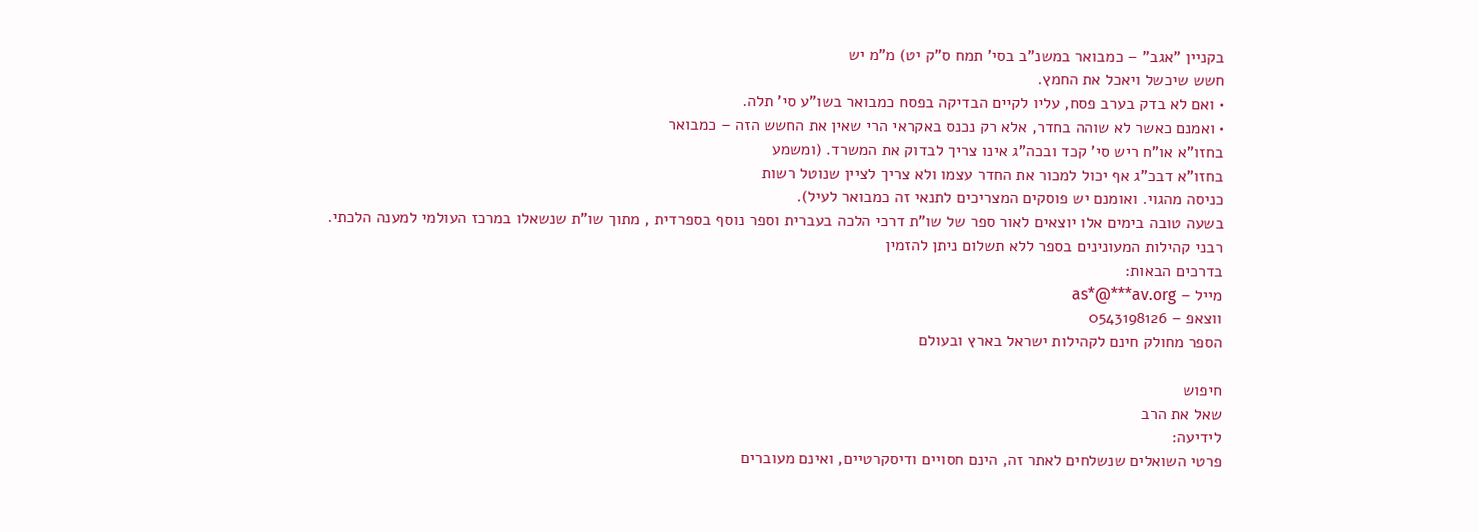בקניין "אגב" – כמבואר במשנ"ב בסי' תמח ס"ק יט) מ"מ יש
חשש שיכשל ויאכל את החמץ.
• ואם לא בדק בערב פסח, עליו לקיים הבדיקה בפסח כמבואר בשו"ע סי' תלה.
• ואמנם כאשר לא שוהה בחדר, אלא רק נכנס באקראי הרי שאין את החשש הזה – כמבואר
בחזו"א או"ח ריש סי' קכד ובכה"ג אינו צריך לבדוק את המשרד. (ומשמע
בחזו"א דבכ"ג אף יכול למכור את החדר עצמו ולא צריך לציין שנוטל רשות
כניסה מהגוי. ואומנם יש פוסקים המצריכים לתנאי זה כמבואר לעיל).
בשעה טובה בימים אלו יוצאים לאור ספר של שו"ת דרכי הלכה בעברית וספר נוסף בספרדית , מתוך שו"ת שנשאלו במרכז העולמי למענה הלכתי.
רבני קהילות המעונינים בספר ללא תשלום ניתן להזמין
בדרכים הבאות:
מייל – as*@***av.org
ווצאפ – 0543198126
הספר מחולק חינם לקהילות ישראל בארץ ובעולם

חיפוש
שאל את הרב
לידיעה:
פרטי השואלים שנשלחים לאתר זה, הינם חסויים ודיסקרטיים, ואינם מעוברים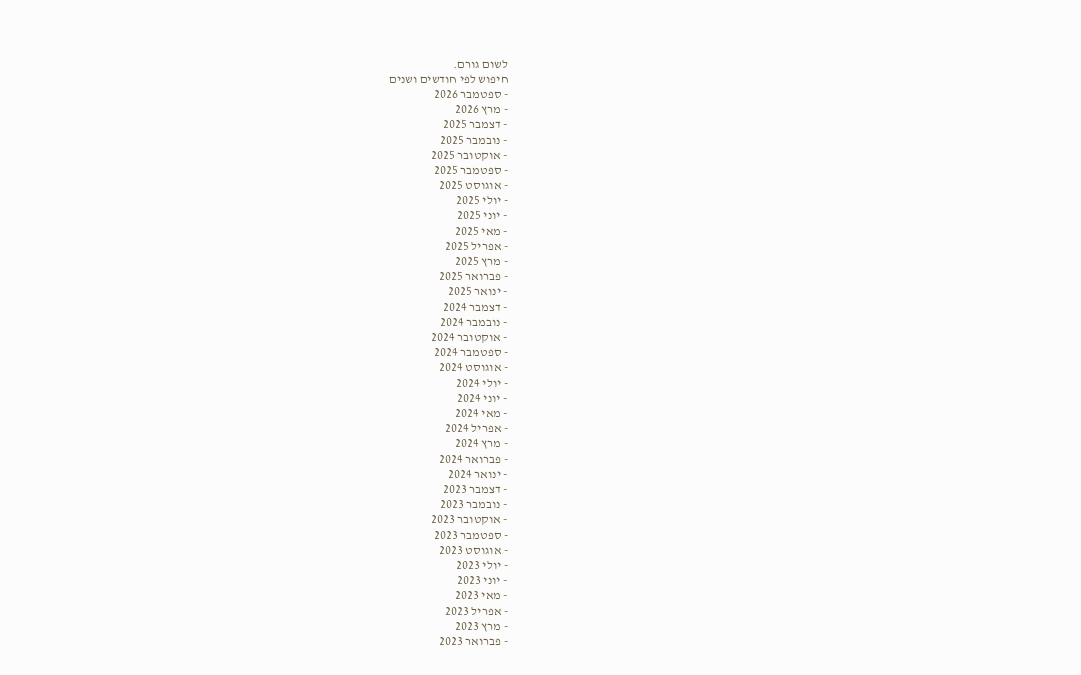לשום גורם.
חיפוש לפי חודשים ושנים
- ספטמבר 2026
- מרץ 2026
- דצמבר 2025
- נובמבר 2025
- אוקטובר 2025
- ספטמבר 2025
- אוגוסט 2025
- יולי 2025
- יוני 2025
- מאי 2025
- אפריל 2025
- מרץ 2025
- פברואר 2025
- ינואר 2025
- דצמבר 2024
- נובמבר 2024
- אוקטובר 2024
- ספטמבר 2024
- אוגוסט 2024
- יולי 2024
- יוני 2024
- מאי 2024
- אפריל 2024
- מרץ 2024
- פברואר 2024
- ינואר 2024
- דצמבר 2023
- נובמבר 2023
- אוקטובר 2023
- ספטמבר 2023
- אוגוסט 2023
- יולי 2023
- יוני 2023
- מאי 2023
- אפריל 2023
- מרץ 2023
- פברואר 2023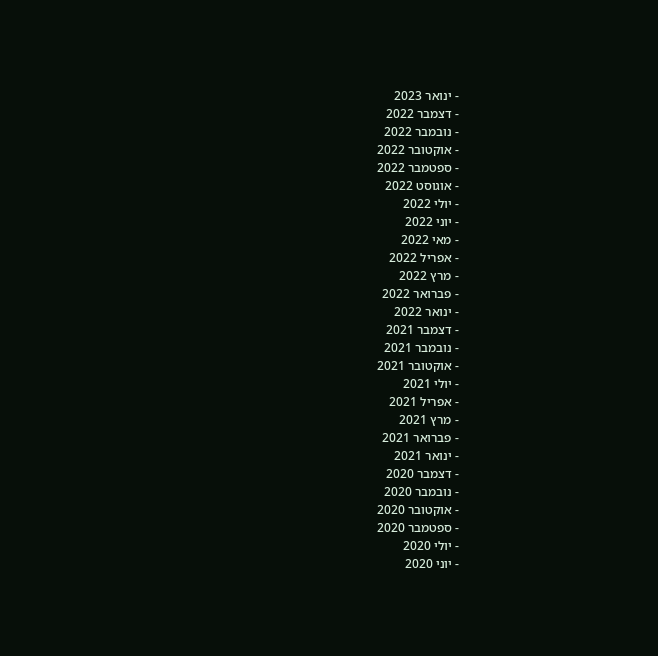- ינואר 2023
- דצמבר 2022
- נובמבר 2022
- אוקטובר 2022
- ספטמבר 2022
- אוגוסט 2022
- יולי 2022
- יוני 2022
- מאי 2022
- אפריל 2022
- מרץ 2022
- פברואר 2022
- ינואר 2022
- דצמבר 2021
- נובמבר 2021
- אוקטובר 2021
- יולי 2021
- אפריל 2021
- מרץ 2021
- פברואר 2021
- ינואר 2021
- דצמבר 2020
- נובמבר 2020
- אוקטובר 2020
- ספטמבר 2020
- יולי 2020
- יוני 2020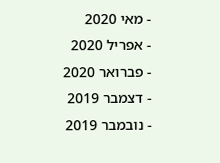- מאי 2020
- אפריל 2020
- פברואר 2020
- דצמבר 2019
- נובמבר 2019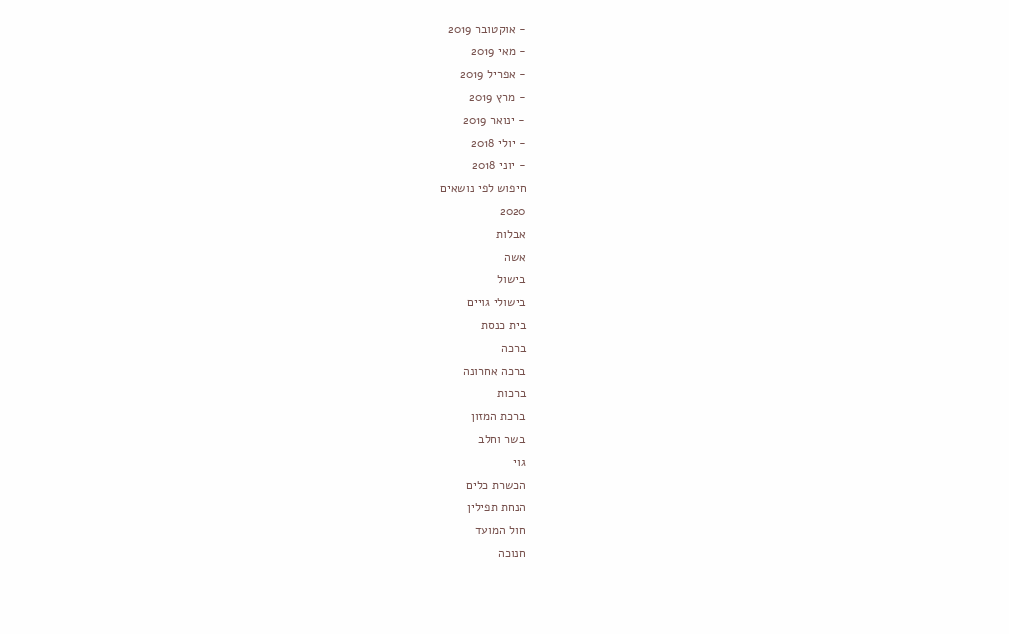- אוקטובר 2019
- מאי 2019
- אפריל 2019
- מרץ 2019
- ינואר 2019
- יולי 2018
- יוני 2018
חיפוש לפי נושאים
2020
אבלות
אשה
בישול
בישולי גויים
בית כנסת
ברכה
ברכה אחרונה
ברכות
ברכת המזון
בשר וחלב
גוי
הכשרת כלים
הנחת תפילין
חול המועד
חנוכה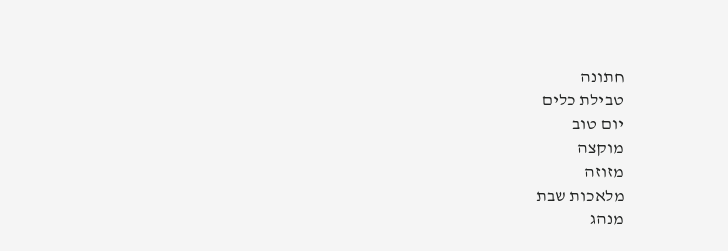חתונה
טבילת כלים
יום טוב
מוקצה
מזוזה
מלאכות שבת
מנהג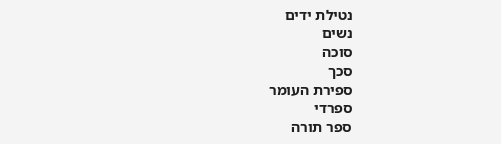נטילת ידים
נשים
סוכה
סכך
ספירת העומר
ספרדי
ספר תורה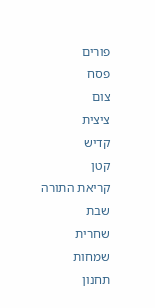פורים
פסח
צום
ציצית
קדיש
קטן
קריאת התורה
שבת
שחרית
שמחות
תחנון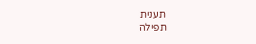תענית
תפילה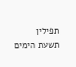תפילין
תשעת הימים